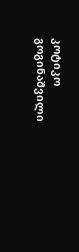კოტიკო გოგინაშვილი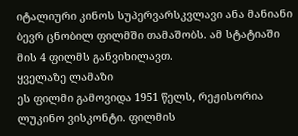იტალიური კინოს სუპერვარსკვლავი ანა მანიანი ბევრ ცნობილ ფილმში თამაშობს. ამ სტატიაში მის 4 ფილმს განვიხილავთ.
ყველაზე ლამაზი
ეს ფილმი გამოვიდა 1951 წელს, რეჟისორია ლუკინო ვისკონტი. ფილმის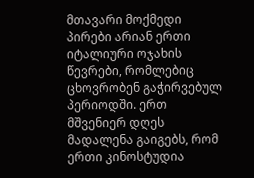მთავარი მოქმედი პირები არიან ერთი იტალიური ოჯახის წევრები, რომლებიც ცხოვრობენ გაჭირვებულ პერიოდში. ერთ მშვენიერ დღეს მადალენა გაიგებს, რომ ერთი კინოსტუდია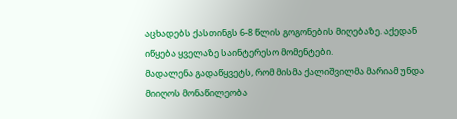აცხადებს ქასთინგს 6-8 წლის გოგონების მიღებაზე. აქედან იწყება ყველაზე საინტერესო მომენტები.
მადალენა გადაწყვეტს, რომ მისმა ქალიშვილმა მარიამ უნდა მიიღოს მონაწილეობა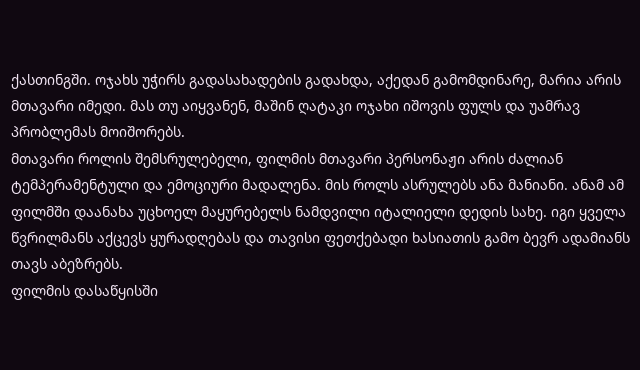ქასთინგში. ოჯახს უჭირს გადასახადების გადახდა, აქედან გამომდინარე, მარია არის მთავარი იმედი. მას თუ აიყვანენ, მაშინ ღატაკი ოჯახი იშოვის ფულს და უამრავ პრობლემას მოიშორებს.
მთავარი როლის შემსრულებელი, ფილმის მთავარი პერსონაჟი არის ძალიან ტემპერამენტული და ემოციური მადალენა. მის როლს ასრულებს ანა მანიანი. ანამ ამ ფილმში დაანახა უცხოელ მაყურებელს ნამდვილი იტალიელი დედის სახე. იგი ყველა წვრილმანს აქცევს ყურადღებას და თავისი ფეთქებადი ხასიათის გამო ბევრ ადამიანს თავს აბეზრებს.
ფილმის დასაწყისში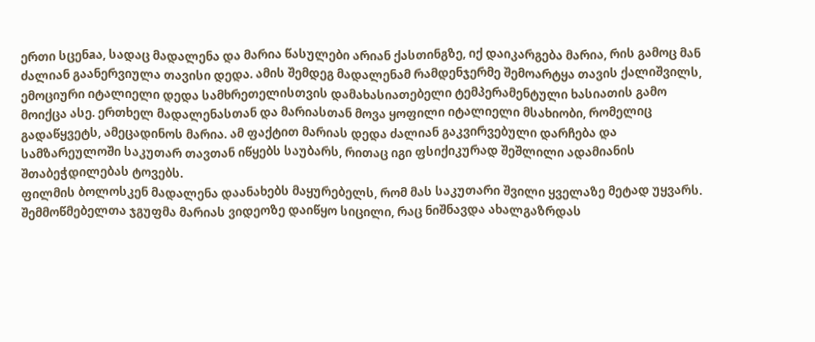ერთი სცენaა, სადაც მადალენა და მარია წასულები არიან ქასთინგზე, იქ დაიკარგება მარია, რის გამოც მან ძალიან გაანერვიულა თავისი დედა. ამის შემდეგ მადალენამ რამდენჯერმე შემოარტყა თავის ქალიშვილს, ემოციური იტალიელი დედა სამხრეთელისთვის დამახასიათებელი ტემპერამენტული ხასიათის გამო მოიქცა ასე. ერთხელ მადალენასთან და მარიასთან მოვა ყოფილი იტალიელი მსახიობი, რომელიც გადაწყვეტს, ამეცადინოს მარია. ამ ფაქტით მარიას დედა ძალიან გაკვირვებული დარჩება და სამზარეულოში საკუთარ თავთან იწყებს საუბარს, რითაც იგი ფსიქიკურად შეშლილი ადამიანის შთაბეჭდილებას ტოვებს.
ფილმის ბოლოსკენ მადალენა დაანახებს მაყურებელს, რომ მას საკუთარი შვილი ყველაზე მეტად უყვარს. შემმოწმებელთა ჯგუფმა მარიას ვიდეოზე დაიწყო სიცილი, რაც ნიშნავდა ახალგაზრდას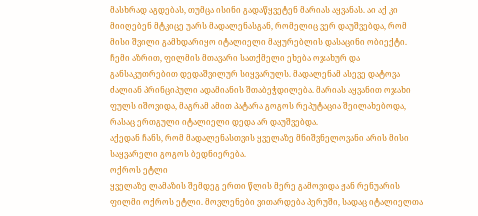მასხრად აგდებას, თუმცა ისინი გადაწყვეტენ მარიას აყვანას. აი აქ კი მიიღებენ მტკიცე უარს მადალენასგან, რომელიც ვერ დაუშვებდა, რომ მისი შვილი გამხდარიყო იტალიელი მაყურებლის დასაცინი ობიექტი.
ჩემი აზრით, ფილმის მთავარი სათქმელი ეხება ოჯახურ და განსაკუთრებით დედაშვილურ სიყვარულს. მადალენამ ასევე დატოვა ძალიან პრინციპული ადამიანის შთაბეჭდილება. მარიას აყვანით ოჯახი ფულს იშოვიდა, მაგრამ ამით პატარა გოგოს რეპუტაცია შეილახებოდა, რასაც ერთგული იტალიელი დედა არ დაუშვებდა.
აქედან ჩანს, რომ მადალენასთვის ყველაზე მნიშვნელოვანი არის მისი საყვარელი გოგოს ბედნიერება.
ოქროს ეტლი
ყველაზე ლამაზის შემდეგ ერთი წლის მერე გამოვიდა ჟან რენუარის ფილმი ოქროს ეტლი. მოვლენები ვითარდება პერუში, სადაც იტალიელთა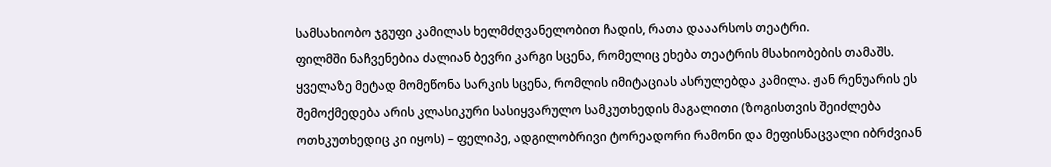სამსახიობო ჯგუფი კამილას ხელმძღვანელობით ჩადის, რათა დააარსოს თეატრი.
ფილმში ნაჩვენებია ძალიან ბევრი კარგი სცენა, რომელიც ეხება თეატრის მსახიობების თამაშს. ყველაზე მეტად მომეწონა სარკის სცენა, რომლის იმიტაციას ასრულებდა კამილა. ჟან რენუარის ეს შემოქმედება არის კლასიკური სასიყვარულო სამკუთხედის მაგალითი (ზოგისთვის შეიძლება ოთხკუთხედიც კი იყოს) – ფელიპე, ადგილობრივი ტორეადორი რამონი და მეფისნაცვალი იბრძვიან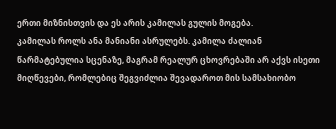ერთი მიზნისთვის და ეს არის კამილას გულის მოგება.
კამილას როლს ანა მანიანი ასრულებს. კამილა ძალიან წარმატებულია სცენაზე, მაგრამ რეალურ ცხოვრებაში არ აქვს ისეთი მიღწევები, რომლებიც შეგვიძლია შევადაროთ მის სამსახიობო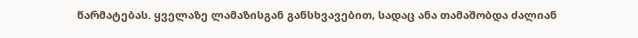წარმატებას. ყველაზე ლამაზისგან განსხვავებით, სადაც ანა თამაშობდა ძალიან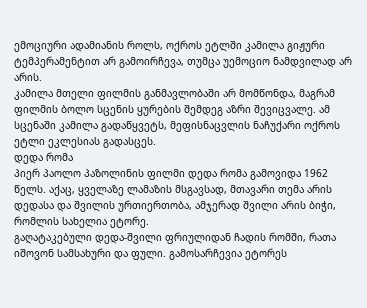ემოციური ადამიანის როლს, ოქროს ეტლში კამილა გიჟური ტემპერამენტით არ გამოირჩევა, თუმცა უემოციო ნამდვილად არ არის.
კამილა მთელი ფილმის განმავლობაში არ მომწონდა, მაგრამ ფილმის ბოლო სცენის ყურების შემდეგ აზრი შევიცვალე. ამ სცენაში კამილა გადაწყვეტს, მეფისნაცვლის ნაჩუქარი ოქროს ეტლი ეკლესიას გადასცეს.
დედა რომა
პიერ პაოლო პაზოლინის ფილმი დედა რომა გამოვიდა 1962 წელს. აქაც, ყველაზე ლამაზის მსგავსად, მთავარი თემა არის დედასა და შვილის ურთიერთობა, ამჯერად შვილი არის ბიჭი, რომლის სახელია ეტორე.
გაღატაკებული დედა-შვილი ფრიულიდან ჩადის რომში, რათა იშოვონ სამსახური და ფული. გამოსარჩევია ეტორეს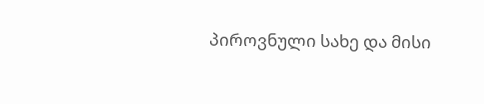პიროვნული სახე და მისი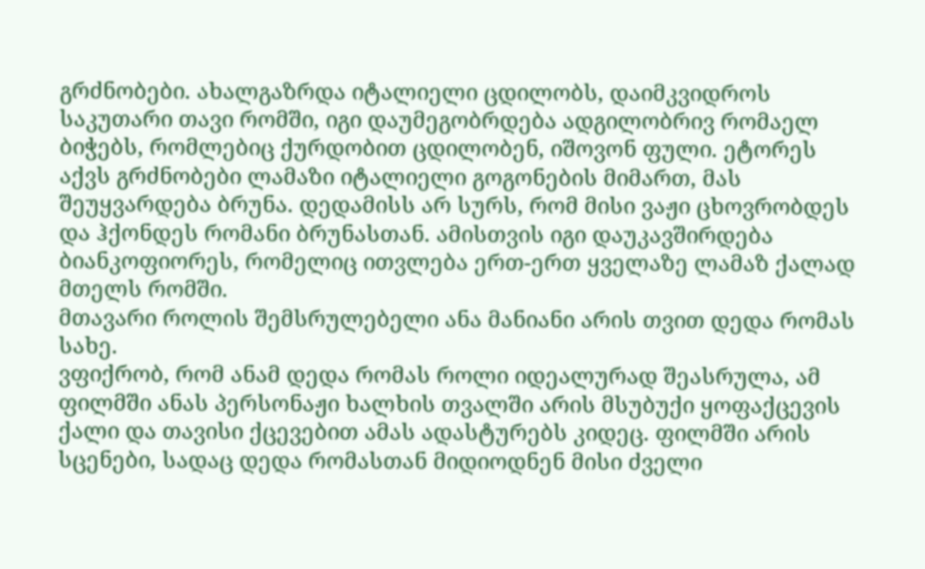გრძნობები. ახალგაზრდა იტალიელი ცდილობს, დაიმკვიდროს საკუთარი თავი რომში, იგი დაუმეგობრდება ადგილობრივ რომაელ ბიჭებს, რომლებიც ქურდობით ცდილობენ, იშოვონ ფული. ეტორეს აქვს გრძნობები ლამაზი იტალიელი გოგონების მიმართ, მას შეუყვარდება ბრუნა. დედამისს არ სურს, რომ მისი ვაჟი ცხოვრობდეს და ჰქონდეს რომანი ბრუნასთან. ამისთვის იგი დაუკავშირდება ბიანკოფიორეს, რომელიც ითვლება ერთ-ერთ ყველაზე ლამაზ ქალად მთელს რომში.
მთავარი როლის შემსრულებელი ანა მანიანი არის თვით დედა რომას სახე.
ვფიქრობ, რომ ანამ დედა რომას როლი იდეალურად შეასრულა, ამ ფილმში ანას პერსონაჟი ხალხის თვალში არის მსუბუქი ყოფაქცევის ქალი და თავისი ქცევებით ამას ადასტურებს კიდეც. ფილმში არის სცენები, სადაც დედა რომასთან მიდიოდნენ მისი ძველი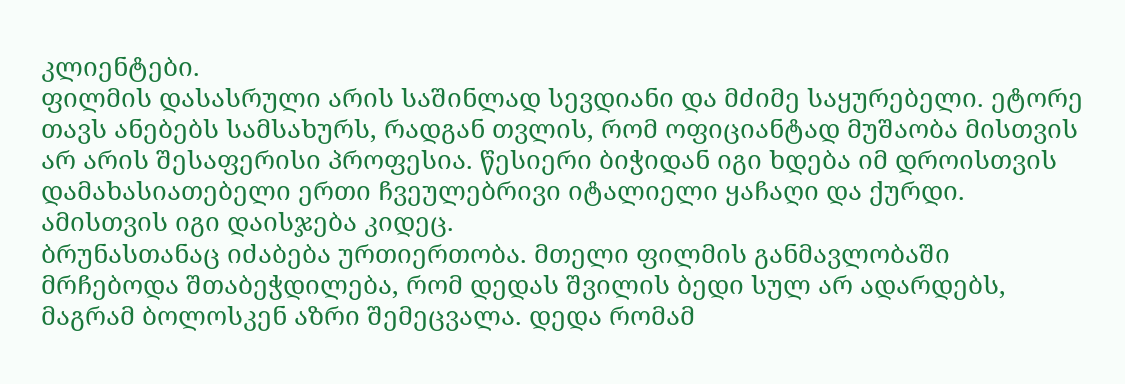კლიენტები.
ფილმის დასასრული არის საშინლად სევდიანი და მძიმე საყურებელი. ეტორე თავს ანებებს სამსახურს, რადგან თვლის, რომ ოფიციანტად მუშაობა მისთვის არ არის შესაფერისი პროფესია. წესიერი ბიჭიდან იგი ხდება იმ დროისთვის დამახასიათებელი ერთი ჩვეულებრივი იტალიელი ყაჩაღი და ქურდი. ამისთვის იგი დაისჯება კიდეც.
ბრუნასთანაც იძაბება ურთიერთობა. მთელი ფილმის განმავლობაში მრჩებოდა შთაბეჭდილება, რომ დედას შვილის ბედი სულ არ ადარდებს, მაგრამ ბოლოსკენ აზრი შემეცვალა. დედა რომამ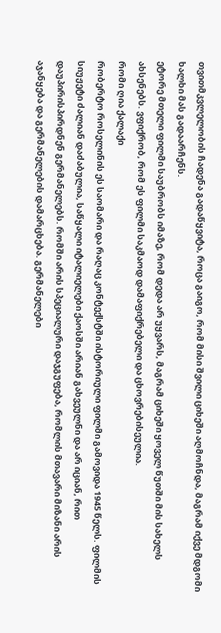თვითმკვლელობის ჩადენა გადაწყვიტა, როცა გაიგო, რომ მისი შვილი ციხეში აღმოჩნდა, მაგრამ იქვე მდგომი ხალხი მას გადაარჩენს.
ეტორე მთელი ფილმი საუბრობს იმაზე, რომ დედა არ უყვარს, მაგრამ ციხეში ყოველ წუთში მის სახელს ახსენებს. ვფიქრობ, რომ ეს ფილმი საკმაოდ დამაფიქრებელი და ცხოვრებისეულია.
რომი ღია ქალაქი
რობერტო როსელინის ეს საომარი და რაღაც კონტექსტში ისტორიული ფილმი გამოვიდა 1945 წელს. ფილმის სიუჟეტი ძალიან დაძაბულია, საწყალი იტალიელები ქაოსში არიან გახვეულნი და არ იციან, რით დაუპირისპირდნენ გერმანელებს. რომში არის სპეციალური დაჯგუფება, რომლის მთავარი მიზანი არის აჯანყება და გერმანელების დამარცხება. გერმანელები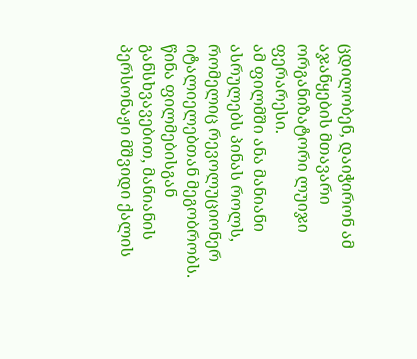ცდილობენ, დაიჭირონ ამ აჯანყების მთავარი ორგანიზატორი ლუიჯი ფერარესი.
ამ ფილმში ანა მანიანი ასრულებს პინას როლს, რომელიც რევოლუციონერ იტალიელებთან მეგობრობს. წინა ფილმებისგან განსხვავებით, მანიანის პერსონაჟი მშვიდი ქალის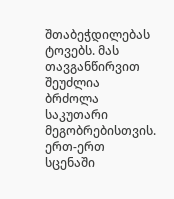შთაბეჭდილებას ტოვებს. მას თავგანწირვით შეუძლია ბრძოლა საკუთარი მეგობრებისთვის. ერთ-ერთ სცენაში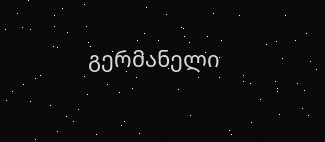გერმანელი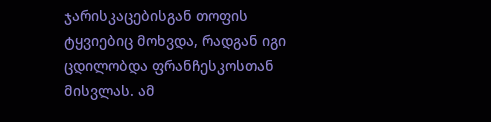ჯარისკაცებისგან თოფის ტყვიებიც მოხვდა, რადგან იგი ცდილობდა ფრანჩესკოსთან მისვლას. ამ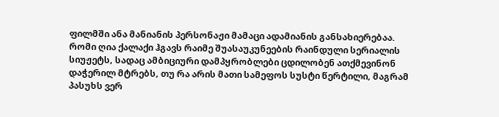ფილმში ანა მანიანის პერსონაჟი მამაცი ადამიანის განსახიერებაა.
რომი ღია ქალაქი ჰგავს რაიმე შუასაუკუნეების რაინდული სერიალის სიუჟეტს, სადაც ამბიციური დამპყრობლები ცდილობენ ათქმევინონ დაჭერილ მტრებს, თუ რა არის მათი სამეფოს სუსტი წერტილი, მაგრამ პასუხს ვერ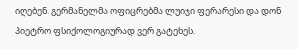იღებენ. გერმანელმა ოფიცრებმა ლუიჯი ფერარესი და დონ პიეტრო ფსიქოლოგიურად ვერ გატეხეს.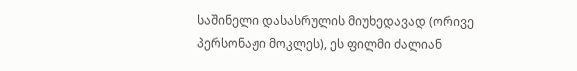საშინელი დასასრულის მიუხედავად (ორივე პერსონაჟი მოკლეს), ეს ფილმი ძალიან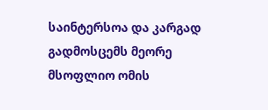საინტერსოა და კარგად გადმოსცემს მეორე მსოფლიო ომის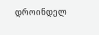დროინდელ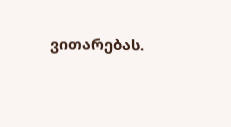ვითარებას.